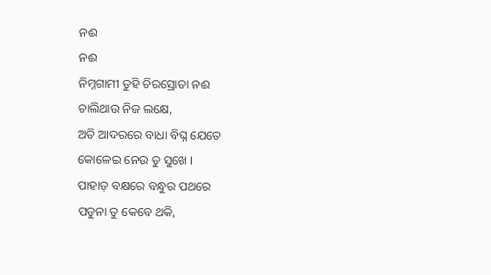ନଈ
ନଈ
ନିମ୍ନଗାମୀ ତୁହି ଚିରସ୍ରୋତା ନଈ
ଚାଲିଥାଉ ନିଜ ଲକ୍ଷେ,
ଅତି ଆଦରରେ ବାଧା ବିଘ୍ନ ଯେତେ
କୋଳେଇ ନେଉ ତୁ ସୁଖେ ।
ପାହାଡ଼ ବକ୍ଷରେ ବନ୍ଧୁର ପଥରେ
ପଡୁନା ତୁ କେବେ ଥକି,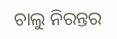ଚାଲୁ ନିରନ୍ତର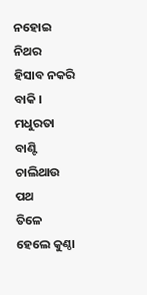ନହୋଇ ନିଥର
ହିସାବ ନକରି ବାକି ।
ମଧୁରତା ବାଣ୍ଟି ଚାଲିଥାଉ ପଥ
ତିଳେ ହେଲେ କୁଣ୍ଠା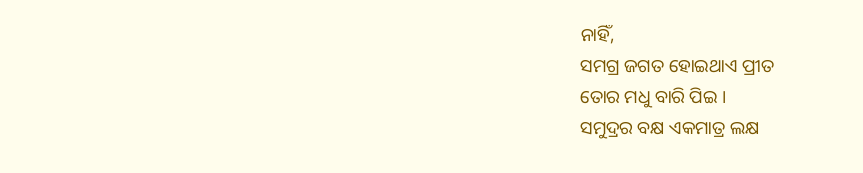ନାହିଁ,
ସମଗ୍ର ଜଗତ ହୋଇଥାଏ ପ୍ରୀତ
ତୋର ମଧୁ ବାରି ପିଇ ।
ସମୁଦ୍ରର ବକ୍ଷ ଏକମାତ୍ର ଲକ୍ଷ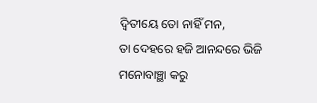ଦ୍ବିତୀୟେ ତୋ ନାହିଁ ମନ,
ତା ଦେହରେ ହଜି ଆନନ୍ଦରେ ଭିଜି
ମନୋବାଞ୍ଛା କରୁ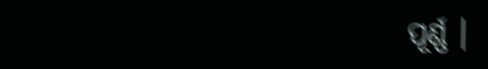ପୂର୍ଣ୍ଣ ।